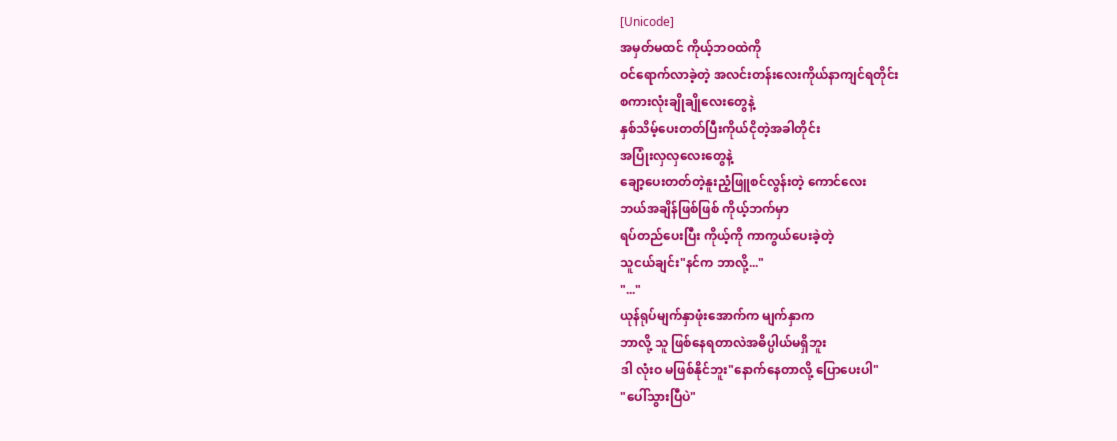[Unicode]
အမှတ်မထင် ကိုယ့်ဘဝထဲကို
ဝင်ရောက်လာခဲ့တဲ့ အလင်းတန်းလေးကိုယ်နာကျင်ရတိုင်း
စကားလုံးချိုချိုလေးတွေနဲ့
နှစ်သိမ့်ပေးတတ်ပြီးကိုယ်ငိုတဲ့အခါတိုင်း
အပြုံးလှလှလေးတွေနဲ့
ချော့ပေးတတ်တဲ့နူးညံ့ဖြူစင်လွန်းတဲ့ ကောင်လေး
ဘယ်အချိန်ဖြစ်ဖြစ် ကိုယ့်ဘက်မှာ
ရပ်တည်ပေးပြီး ကိုယ့်ကို ကာကွယ်ပေးခဲ့တဲ့
သူငယ်ချင်း"နင်က ဘာလို့..."
"..."
ယုန်ရုပ်မျက်နှာဖုံးအောက်က မျက်နှာက
ဘာလို့ သူ ဖြစ်နေရတာလဲအဓိပ္ပါယ်မရှိဘူး
ဒါ လုံးဝ မဖြစ်နိုင်ဘူး"နောက်နေတာလို့ ပြောပေးပါ"
"ပေါ်သွားပြီပဲ"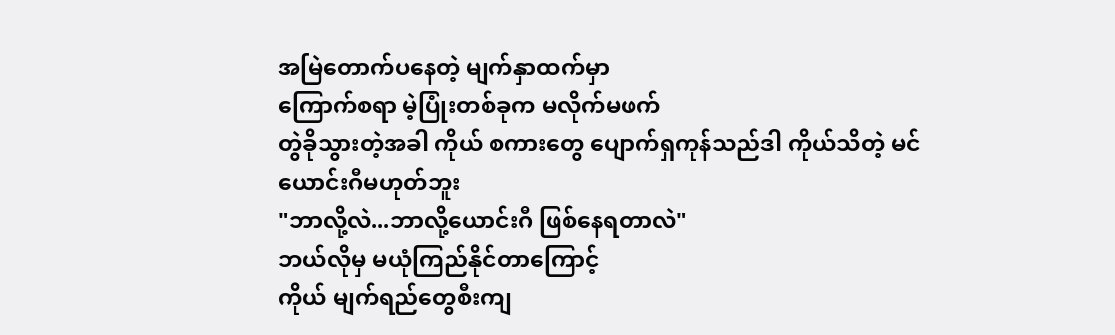အမြဲတောက်ပနေတဲ့ မျက်နှာထက်မှာ
ကြောက်စရာ မဲ့ပြုံးတစ်ခုက မလိုက်မဖက်
တွဲခိုသွားတဲ့အခါ ကိုယ် စကားတွေ ပျောက်ရှကုန်သည်ဒါ ကိုယ်သိတဲ့ မင်ယောင်းဂီမဟုတ်ဘူး
"ဘာလို့လဲ...ဘာလို့ယောင်းဂီ ဖြစ်နေရတာလဲ"
ဘယ်လိုမှ မယုံကြည်နိုင်တာကြောင့်
ကိုယ် မျက်ရည်တွေစီးကျ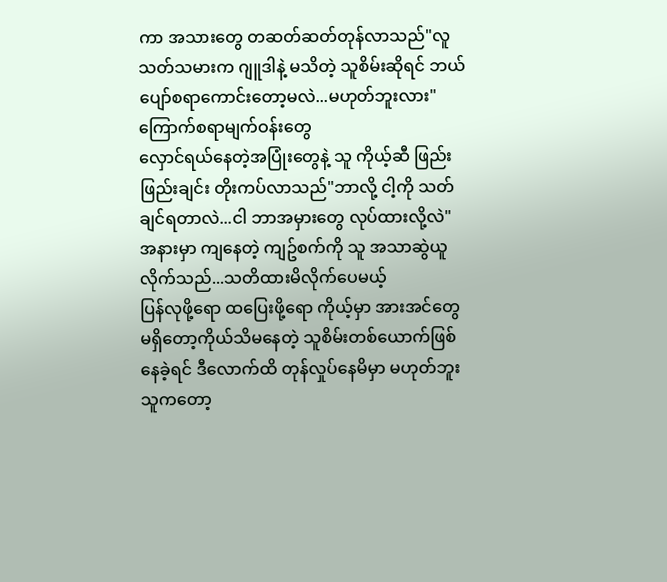ကာ အသားတွေ တဆတ်ဆတ်တုန်လာသည်"လူသတ်သမားက ဂျူဒါနဲ့ မသိတဲ့ သူစိမ်းဆိုရင် ဘယ်ပျော်စရာကောင်းတော့မလဲ...မဟုတ်ဘူးလား"
ကြောက်စရာမျက်ဝန်းတွေ
လှောင်ရယ်နေတဲ့အပြုံးတွေနဲ့ သူ ကိုယ့်ဆီ ဖြည်းဖြည်းချင်း တိုးကပ်လာသည်"ဘာလို့ ငါ့ကို သတ်ချင်ရတာလဲ...ငါ ဘာအမှားတွေ လုပ်ထားလို့လဲ"
အနားမှာ ကျနေတဲ့ ကျဥ်စက်ကို သူ အသာဆွဲယူလိုက်သည်...သတိထားမိလိုက်ပေမယ့်
ပြန်လုဖို့ရော ထပြေးဖို့ရော ကိုယ့်မှာ အားအင်တွေ မရှိတော့ကိုယ်သိမနေတဲ့ သူစိမ်းတစ်ယောက်ဖြစ်နေခဲ့ရင် ဒီလောက်ထိ တုန်လှုပ်နေမိမှာ မဟုတ်ဘူး
သူကတော့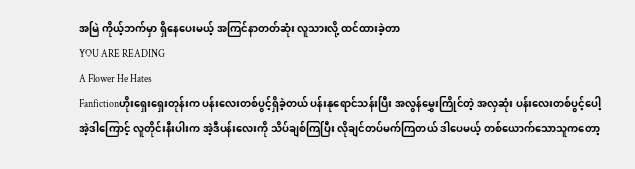အမြဲ ကိုယ့်ဘက်မှာ ရှိနေပေးမယ့် အကြင်နာတတ်ဆုံး လူသားလို့ ထင်ထားခဲ့တာ
YOU ARE READING
A Flower He Hates
Fanfictionဟိုးရှေးရှေးတုန်းက ပန်းလေးတစ်ပွင့်ရှိခဲ့တယ် ပန်းနုရောင်သန်းပြီး အလွန်မွှေးကြိုင်တဲ့ အလှဆုံး ပန်းလေးတစ်ပွင့်ပေါ့ အဲ့ဒါကြောင့် လူတိုင်းနီးပါးက အဲ့ဒီပန်းလေးကို သိပ်ချစ်ကြပြီး လိုချင်တပ်မက်ကြတယ် ဒါပေမယ့် တစ်ယောက်သောသူကတော့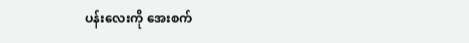ပန်းလေးကို အေးစက်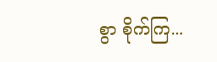စွာ စိုက်ကြ...